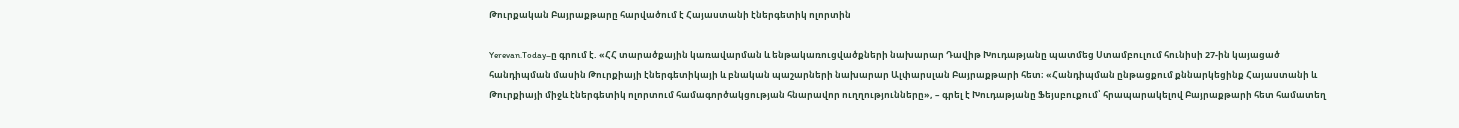Թուրքական Բայրաքթարը հարվածում է Հայաստանի էներգետիկ ոլորտին

Yerevan.Today–ը գրում է. «ՀՀ տարածքային կառավարման և ենթակառուցվածքների նախարար Դավիթ Խուդաթյանը պատմեց Ստամբուլում հունիսի 27-ին կայացած հանդիպման մասին Թուրքիայի էներգետիկայի և բնական պաշարների նախարար Ալփարսլան Բայրաքթարի հետ։ «Հանդիպման ընթացքում քննարկեցինք Հայաստանի և Թուրքիայի միջև էներգետիկ ոլորտում համագործակցության հնարավոր ուղղությունները», – գրել է Խուդաթյանը Ֆեյսբուքում՝ հրապարակելով Բայրաքթարի հետ համատեղ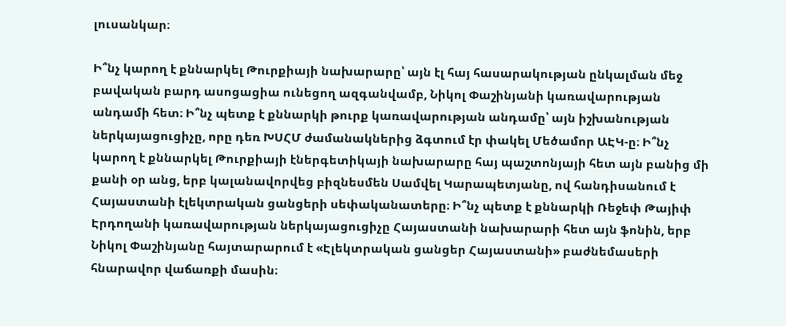լուսանկար։

Ի՞նչ կարող է քննարկել Թուրքիայի նախարարը՝ այն էլ հայ հասարակության ընկալման մեջ բավական բարդ ասոցացիա ունեցող ազգանվամբ, Նիկոլ Փաշինյանի կառավարության անդամի հետ։ Ի՞նչ պետք է քննարկի թուրք կառավարության անդամը՝ այն իշխանության ներկայացուցիչը, որը դեռ ԽՍՀՄ ժամանակներից ձգտում էր փակել Մեծամոր ԱԷԿ-ը։ Ի՞նչ կարող է քննարկել Թուրքիայի էներգետիկայի նախարարը հայ պաշտոնյայի հետ այն բանից մի քանի օր անց, երբ կալանավորվեց բիզնեսմեն Սամվել Կարապետյանը, ով հանդիսանում է Հայաստանի էլեկտրական ցանցերի սեփականատերը։ Ի՞նչ պետք է քննարկի Ռեջեփ Թայիփ Էրդողանի կառավարության ներկայացուցիչը Հայաստանի նախարարի հետ այն ֆոնին, երբ Նիկոլ Փաշինյանը հայտարարում է «Էլեկտրական ցանցեր Հայաստանի» բաժնեմասերի հնարավոր վաճառքի մասին։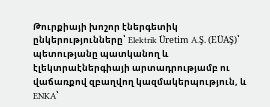Թուրքիայի խոշոր էներգետիկ ընկերությունները՝ Elektrik Üretim A.Ş. (EÜAŞ)՝ պետությանը պատկանող և էլեկտրաէներգիայի արտադրությամբ ու վաճառքով զբաղվող կազմակերպություն, և ENKA՝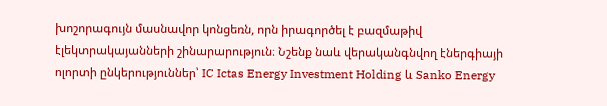խոշորագույն մասնավոր կոնցեռն, որն իրագործել է բազմաթիվ էլեկտրակայանների շինարարություն։ Նշենք նաև վերականգնվող էներգիայի ոլորտի ընկերություններ՝ IC Ictas Energy Investment Holding և Sanko Energy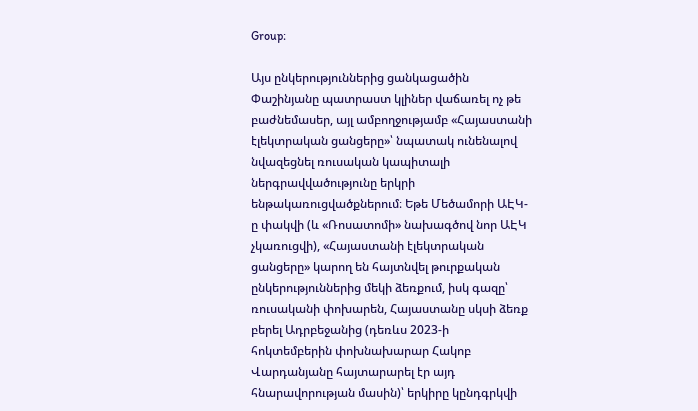Group։

Այս ընկերություններից ցանկացածին Փաշինյանը պատրաստ կլիներ վաճառել ոչ թե բաժնեմասեր, այլ ամբողջությամբ «Հայաստանի էլեկտրական ցանցերը»՝ նպատակ ունենալով նվազեցնել ռուսական կապիտալի ներգրավվածությունը երկրի ենթակառուցվածքներում։ Եթե Մեծամորի ԱԷԿ-ը փակվի (և «Ռոսատոմի» նախագծով նոր ԱԷԿ չկառուցվի), «Հայաստանի էլեկտրական ցանցերը» կարող են հայտնվել թուրքական ընկերություններից մեկի ձեռքում, իսկ գազը՝ ռուսականի փոխարեն, Հայաստանը սկսի ձեռք բերել Ադրբեջանից (դեռևս 2023-ի հոկտեմբերին փոխնախարար Հակոբ Վարդանյանը հայտարարել էր այդ հնարավորության մասին)՝ երկիրը կընդգրկվի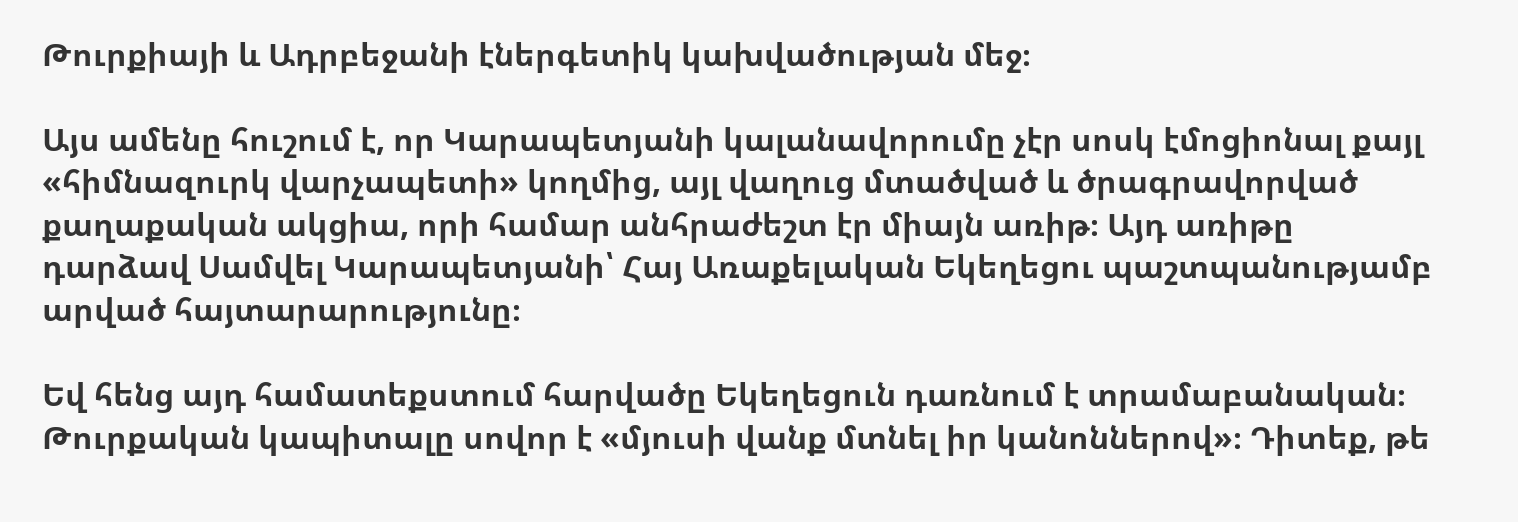Թուրքիայի և Ադրբեջանի էներգետիկ կախվածության մեջ։

Այս ամենը հուշում է, որ Կարապետյանի կալանավորումը չէր սոսկ էմոցիոնալ քայլ «հիմնազուրկ վարչապետի» կողմից, այլ վաղուց մտածված և ծրագրավորված քաղաքական ակցիա, որի համար անհրաժեշտ էր միայն առիթ։ Այդ առիթը դարձավ Սամվել Կարապետյանի՝ Հայ Առաքելական Եկեղեցու պաշտպանությամբ արված հայտարարությունը։

Եվ հենց այդ համատեքստում հարվածը Եկեղեցուն դառնում է տրամաբանական։ Թուրքական կապիտալը սովոր է «մյուսի վանք մտնել իր կանոններով»։ Դիտեք, թե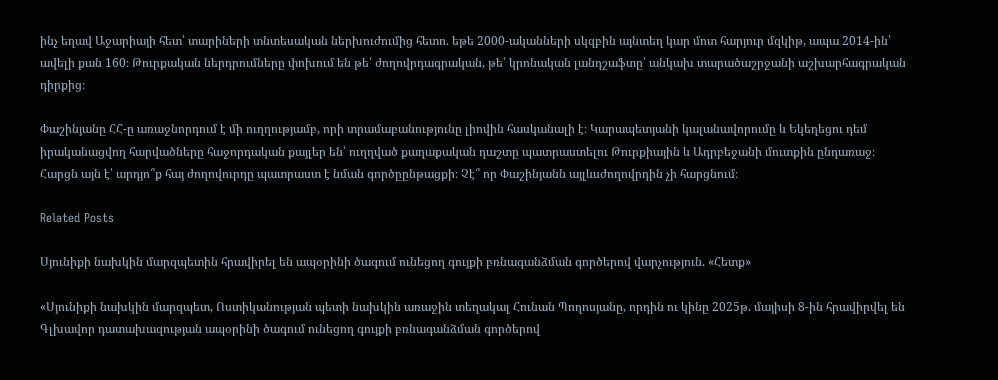ինչ եղավ Աջարիայի հետ՝ տարիների տնտեսական ներխուժումից հետո. եթե 2000-ականների սկզբին այնտեղ կար մոտ հարյուր մզկիթ, ապա 2014-ին՝ ավելի քան 160։ Թուրքական ներդրումները փոխում են թե՛ ժողովրդագրական, թե՛ կրոնական լանդշաֆտը՝ անկախ տարածաշրջանի աշխարհագրական դիրքից։

Փաշինյանը ՀՀ-ը առաջնորդում է մի ուղղությամբ, որի տրամաբանությունը լիովին հասկանալի է։ Կարապետյանի կալանավորումը և Եկեղեցու դեմ իրականացվող հարվածները հաջորդական քայլեր են՝ ուղղված քաղաքական դաշտը պատրաստելու Թուրքիային և Ադրբեջանի մուտքին ընդառաջ։ Հարցն այն է՝ արդյո՞ք հայ ժողովուրդը պատրաստ է նման գործըընթացքի։ Չէ՞ որ Փաշինյանն այլևսժողովրդին չի հարցնում։

Related Posts

Սյունիքի նախկին մարզպետին հրավիրել են ապօրինի ծագում ունեցող գույքի բռնագանձման գործերով վարչություն. «Հետք»

«Սյունիքի նախկին մարզպետ, Ոստիկանության պետի նախկին առաջին տեղակալ Հունան Պողոսյանը, որդին ու կինը 2025թ. մայիսի 8-ին հրավիրվել են Գլխավոր դատախազության ապօրինի ծագում ունեցող գույքի բռնագանձման գործերով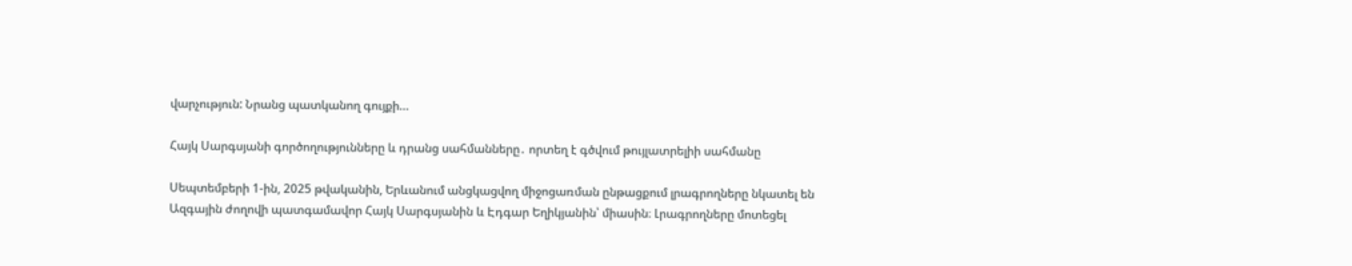վարչություն: Նրանց պատկանող գույքի…

Հայկ Սարգսյանի գործողությունները և դրանց սահմանները․ որտեղ է գծվում թույլատրելիի սահմանը

Սեպտեմբերի 1-ին, 2025 թվականին, Երևանում անցկացվող միջոցառման ընթացքում լրագրողները նկատել են Ազգային ժողովի պատգամավոր Հայկ Սարգսյանին և Էդգար Եղիկյանին՝ միասին։ Լրագրողները մոտեցել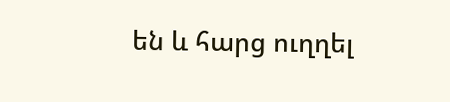են և հարց ուղղել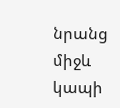նրանց միջև կապի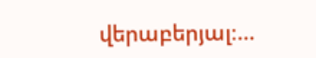վերաբերյալ։…